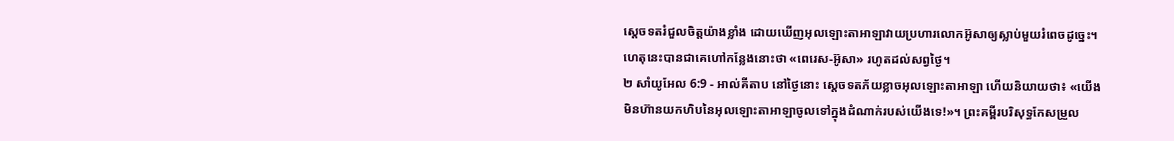ស្តេចទតរំជួលចិត្តយ៉ាងខ្លាំង ដោយឃើញអុលឡោះតាអាឡាវាយប្រហារលោកអ៊ូសាឲ្យស្លាប់មួយរំពេចដូច្នេះ។ ហេតុនេះបានជាគេហៅកន្លែងនោះថា «ពេរេស-អ៊ូសា» រហូតដល់សព្វថ្ងៃ។
២ សាំយូអែល 6:9 - អាល់គីតាប នៅថ្ងៃនោះ ស្តេចទតភ័យខ្លាចអុលឡោះតាអាឡា ហើយនិយាយថា៖ «យើងមិនហ៊ានយកហិបនៃអុលឡោះតាអាឡាចូលទៅក្នុងដំណាក់របស់យើងទេ!»។ ព្រះគម្ពីរបរិសុទ្ធកែសម្រួល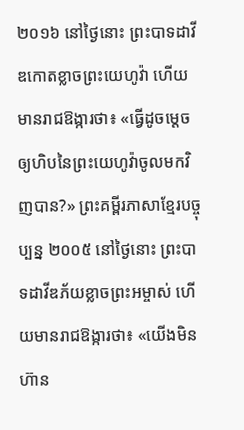២០១៦ នៅថ្ងៃនោះ ព្រះបាទដាវីឌកោតខ្លាចព្រះយេហូវ៉ា ហើយមានរាជឱង្ការថា៖ «ធ្វើដូចម្តេចឲ្យហិបនៃព្រះយេហូវ៉ាចូលមកវិញបាន?» ព្រះគម្ពីរភាសាខ្មែរបច្ចុប្បន្ន ២០០៥ នៅថ្ងៃនោះ ព្រះបាទដាវីឌភ័យខ្លាចព្រះអម្ចាស់ ហើយមានរាជឱង្ការថា៖ «យើងមិនហ៊ាន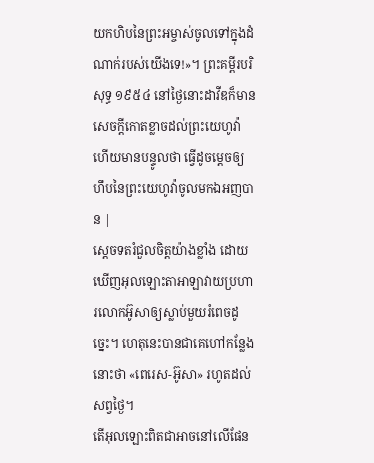យកហិបនៃព្រះអម្ចាស់ចូលទៅក្នុងដំណាក់របស់យើងទេ!»។ ព្រះគម្ពីរបរិសុទ្ធ ១៩៥៤ នៅថ្ងៃនោះដាវីឌក៏មានសេចក្ដីកោតខ្លាចដល់ព្រះយេហូវ៉ា ហើយមានបន្ទូលថា ធ្វើដូចម្តេចឲ្យហឹបនៃព្រះយេហូវ៉ាចូលមកឯអញបាន |
ស្តេចទតរំជួលចិត្តយ៉ាងខ្លាំង ដោយឃើញអុលឡោះតាអាឡាវាយប្រហារលោកអ៊ូសាឲ្យស្លាប់មួយរំពេចដូច្នេះ។ ហេតុនេះបានជាគេហៅកន្លែងនោះថា «ពេរេស-អ៊ូសា» រហូតដល់សព្វថ្ងៃ។
តើអុលឡោះពិតជាអាចនៅលើផែន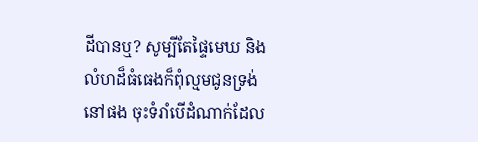ដីបានឬ? សូម្បីតែផ្ទៃមេឃ និងលំហដ៏ធំធេងក៏ពុំល្មមជូនទ្រង់នៅផង ចុះទំរាំបើដំណាក់ដែល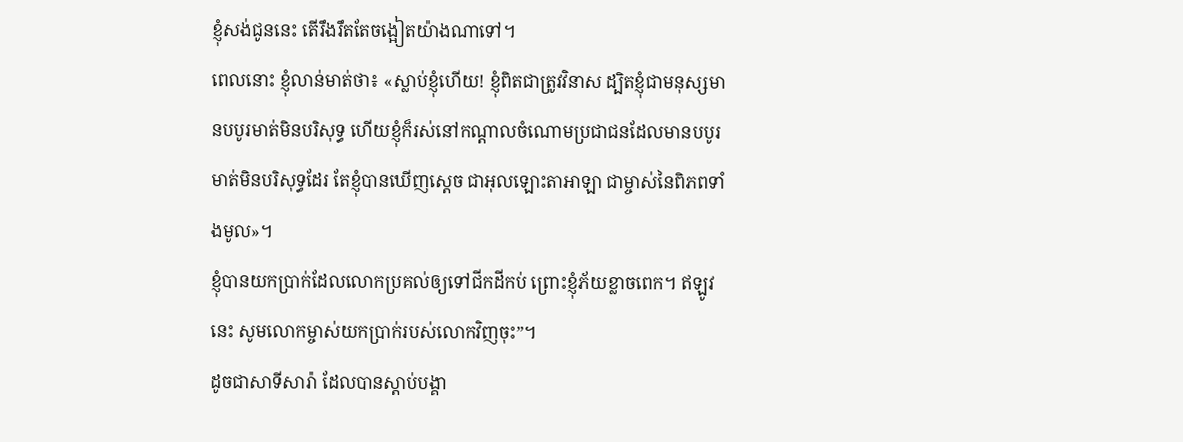ខ្ញុំសង់ជូននេះ តើរឹងរឹតតែចង្អៀតយ៉ាងណាទៅ។
ពេលនោះ ខ្ញុំលាន់មាត់ថា៖ «ស្លាប់ខ្ញុំហើយ! ខ្ញុំពិតជាត្រូវវិនាស ដ្បិតខ្ញុំជាមនុស្សមានបបូរមាត់មិនបរិសុទ្ធ ហើយខ្ញុំក៏រស់នៅកណ្ដាលចំណោមប្រជាជនដែលមានបបូរមាត់មិនបរិសុទ្ធដែរ តែខ្ញុំបានឃើញស្តេច ជាអុលឡោះតាអាឡា ជាម្ចាស់នៃពិភពទាំងមូល»។
ខ្ញុំបានយកប្រាក់ដែលលោកប្រគល់ឲ្យទៅជីកដីកប់ ព្រោះខ្ញុំភ័យខ្លាចពេក។ ឥឡូវនេះ សូមលោកម្ចាស់យកប្រាក់របស់លោកវិញចុះ”។
ដូចជាសាទីសារ៉ា ដែលបានស្ដាប់បង្គា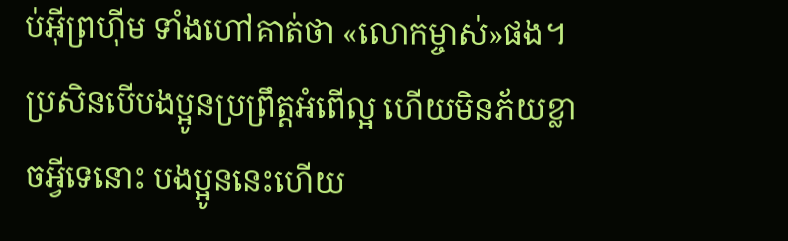ប់អ៊ីព្រហ៊ីម ទាំងហៅគាត់ថា «លោកម្ចាស់»ផង។ ប្រសិនបើបងប្អូនប្រព្រឹត្ដអំពើល្អ ហើយមិនភ័យខ្លាចអ្វីទេនោះ បងប្អូននេះហើយ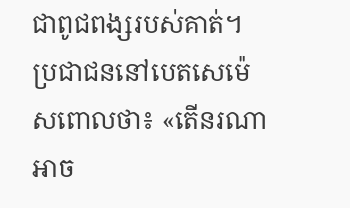ជាពូជពង្សរបស់គាត់។
ប្រជាជននៅបេតសេម៉េសពោលថា៖ «តើនរណាអាច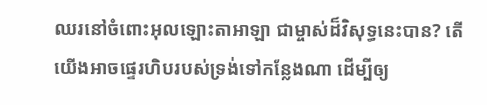ឈរនៅចំពោះអុលឡោះតាអាឡា ជាម្ចាស់ដ៏វិសុទ្ធនេះបាន? តើយើងអាចផ្ទេរហិបរបស់ទ្រង់ទៅកន្លែងណា ដើម្បីឲ្យ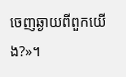ចេញឆ្ងាយពីពួកយើង?»។